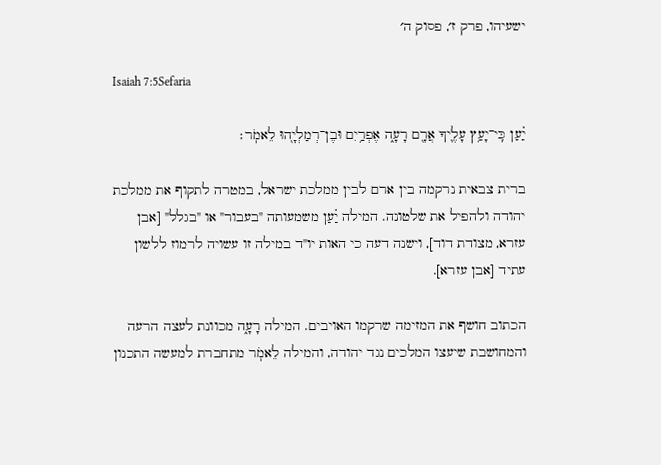ישעיהו, פרק ז׳, פסוק ה׳

Isaiah 7:5Sefaria

יַ֗עַן כִּֽי־יָעַ֥ץ עָלֶ֛יךָ אֲרָ֖ם רָעָ֑ה אֶפְרַ֥יִם וּבֶן־רְמַלְיָ֖הוּ לֵאמֹֽר׃

ברית צבאית נרקמה בין ארם לבין ממלכת ישראל, במטרה לתקוף את ממלכת יהודה ולהפיל את שלטונה. המילה יַ֗עַן משמעותה "בעבור" או "בגלל" [אבן עזרא, מצודת דוד], וישנה דעה כי האות יו"ד במילה זו עשויה לרמוז ללשון עתיד [אבן עזרא].

הכתוב חושף את המזימה שרקמו האויבים. המילה רָעָ֑ה מכוונת לעצה הרעה והמחושבת שיעצו המלכים נגד יהודה, והמילה לֵאמֹֽר מתחברת למעשה התכנון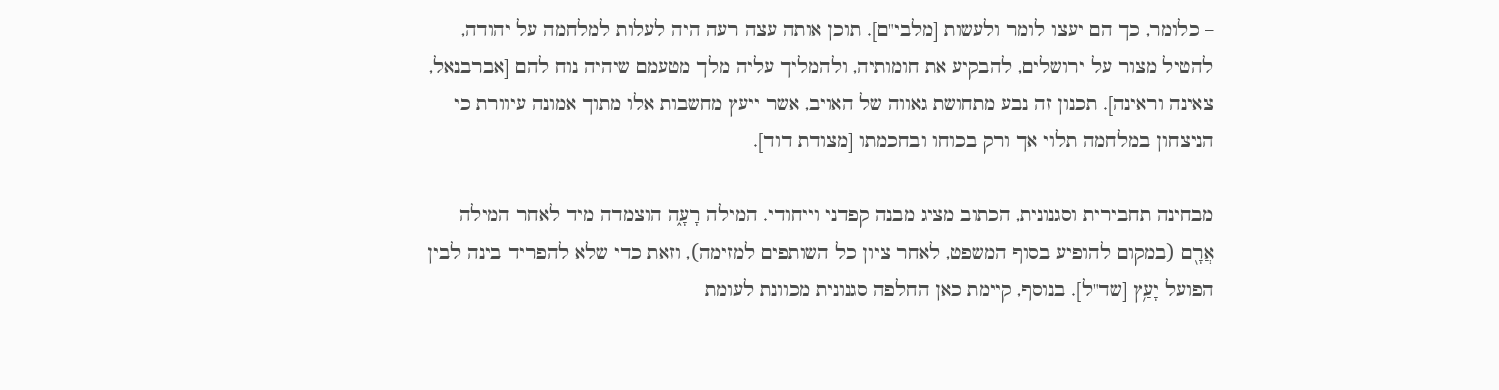– כלומר, כך הם יעצו לומר ולעשות [מלבי"ם]. תוכן אותה עצה רעה היה לעלות למלחמה על יהודה, להטיל מצור על ירושלים, להבקיע את חומותיה, ולהמליך עליה מלך מטעמם שיהיה נוח להם [אברבנאל, צאינה וראינה]. תכנון זה נבע מתחושת גאווה של האויב, אשר ייעץ מחשבות אלו מתוך אמונה עיוורת כי הניצחון במלחמה תלוי אך ורק בכוחו ובחכמתו [מצודת דוד].

מבחינה תחבירית וסגנונית, הכתוב מציג מבנה קפדני וייחודי. המילה רָעָ֑ה הוצמדה מיד לאחר המילה אֲרָ֖ם (במקום להופיע בסוף המשפט, לאחר ציון כל השותפים למזימה), וזאת כדי שלא להפריד בינה לבין הפועל יָעַ֥ץ [שד"ל]. בנוסף, קיימת כאן החלפה סגנונית מכוונת לעומת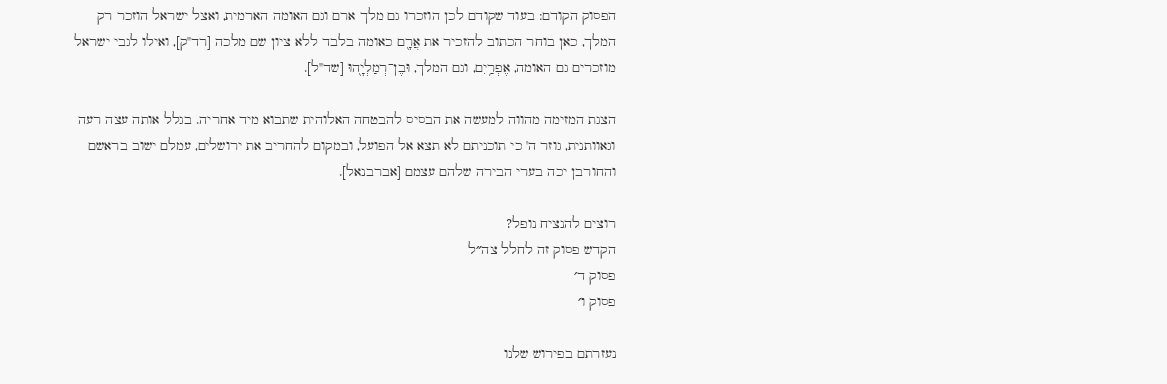הפסוק הקודם: בעוד שקודם לכן הוזכרו גם מלך ארם וגם האומה הארמית, ואצל ישראל הוזכר רק המלך, כאן בוחר הכתוב להזכיר את אֲרָ֖ם כאומה בלבד ללא ציון שם מלכה [רד"ק], ואילו לגבי ישראל מוזכרים גם האומה, אֶפְרַ֥יִם, וגם המלך, וּבֶן־רְמַלְיָ֖הוּ [שד"ל].

הצגת המזימה מהווה למעשה את הבסיס להבטחה האלוהית שתבוא מיד אחריה. בגלל אותה עצה רעה וגאוותנית, גוזר ה' כי תוכניתם לא תצא אל הפועל, ובמקום להחריב את ירושלים, עמלם ישוב בראשם והחורבן יכה בערי הבירה שלהם עצמם [אברבנאל].

רוצים להנציח נופל?
הקדש פסוק זה לחלל צה״ל
פסוק ד׳
פסוק ו׳

נעזרתם בפירוש שלנו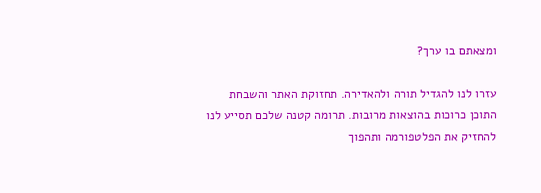ומצאתם בו ערך?

עזרו לנו להגדיל תורה ולהאדירה. תחזוקת האתר והשבחת התוכן כרוכות בהוצאות מרובות. תרומה קטנה שלכם תסייע לנו להחזיק את הפלטפורמה ותהפוך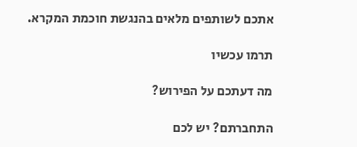אתכם לשותפים מלאים בהנגשת חוכמת המקרא.

תרמו עכשיו

מה דעתכם על הפירוש?

התחברתם? יש לכם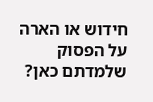חידוש או הארה על הפסוק שלמדתם כאן?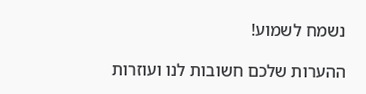נשמח לשמוע!

ההערות שלכם חשובות לנו ועוזרות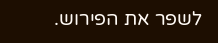לשפר את הפירוש.